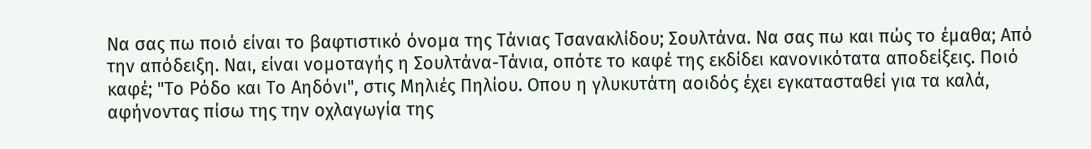Να σας πω ποιό είναι το βαφτιστικό όνομα της Τάνιας Τσανακλίδου; Σουλτάνα. Να σας πω και πώς το έμαθα; Από την απόδειξη. Ναι, είναι νομοταγής η Σουλτάνα-Τάνια, οπότε το καφέ της εκδίδει κανονικότατα αποδείξεις. Ποιό καφέ; "Το Ρόδο και Το Αηδόνι", στις Μηλιές Πηλίου. Οπου η γλυκυτάτη αοιδός έχει εγκατασταθεί για τα καλά, αφήνοντας πίσω της την οχλαγωγία της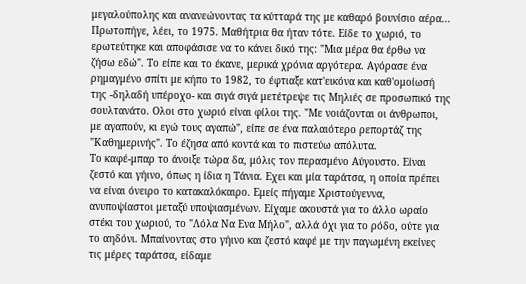μεγαλούπολης και ανανεώνοντας τα κύτταρά της με καθαρό βουνίσιο αέρα...
Πρωτοπήγε, λέει, το 1975. Μαθήτρια θα ήταν τότε. Είδε το χωριό, το ερωτεύτηκε και αποφάσισε να το κάνει δικό της: "Μια μέρα θα έρθω να ζήσω εδώ". Το είπε και το έκανε, μερικά χρόνια αργότερα. Αγόρασε ένα ρημαγμένο σπίτι με κήπο το 1982, το έφτιαξε κατ'εικόνα και καθ'ομοίωσή της -δηλαδή υπέροχο- και σιγά σιγά μετέτρεψε τις Μηλιές σε προσωπικό της σουλτανάτο. Ολοι στο χωριό είναι φίλοι της. "Με νοιάζονται οι άνθρωποι, με αγαπούν, κι εγώ τους αγαπώ", είπε σε ένα παλαιότερο ρεπορτάζ της "Καθημερινής". Το έζησα από κοντά και το πιστεύω απόλυτα.
Το καφέ-μπαρ το άνοιξε τώρα δα, μόλις τον περασμένο Αύγουστο. Είναι ζεστό και γήινο, όπως η ίδια η Τάνια. Εχει και μία ταράτσα, η οποία πρέπει να είναι όνειρο το κατακαλόκαιρο. Εμείς πήγαμε Χριστούγεννα, ανυποψίαστοι μεταξύ υποψιασμένων. Είχαμε ακουστά για το άλλο ωραίο στέκι του χωριού, το "Λόλα Να Ενα Μήλο", αλλά όχι για το ρόδο, ούτε για το αηδόνι. Μπαίνοντας στο γήινο και ζεστό καφέ με την παγωμένη εκείνες τις μέρες ταράτσα, είδαμε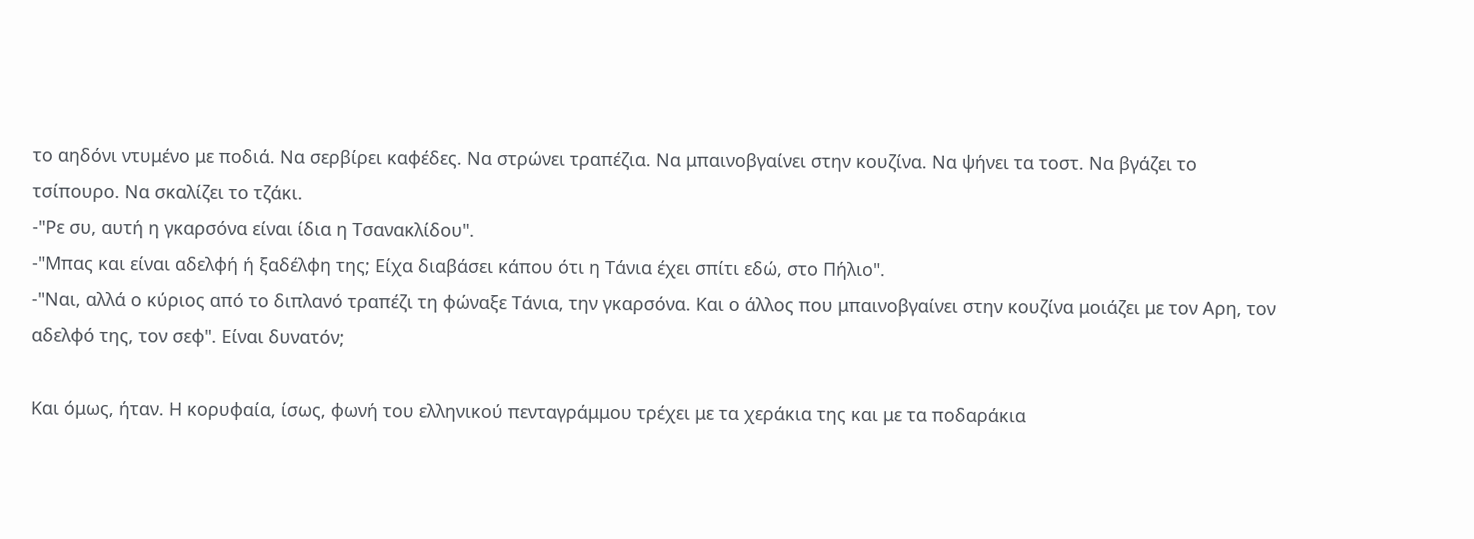το αηδόνι ντυμένο με ποδιά. Να σερβίρει καφέδες. Να στρώνει τραπέζια. Να μπαινοβγαίνει στην κουζίνα. Να ψήνει τα τοστ. Να βγάζει το τσίπουρο. Να σκαλίζει το τζάκι.
-"Ρε συ, αυτή η γκαρσόνα είναι ίδια η Τσανακλίδου".
-"Μπας και είναι αδελφή ή ξαδέλφη της; Είχα διαβάσει κάπου ότι η Τάνια έχει σπίτι εδώ, στο Πήλιο".
-"Ναι, αλλά ο κύριος από το διπλανό τραπέζι τη φώναξε Τάνια, την γκαρσόνα. Και ο άλλος που μπαινοβγαίνει στην κουζίνα μοιάζει με τον Αρη, τον αδελφό της, τον σεφ". Είναι δυνατόν;

Και όμως, ήταν. Η κορυφαία, ίσως, φωνή του ελληνικού πενταγράμμου τρέχει με τα χεράκια της και με τα ποδαράκια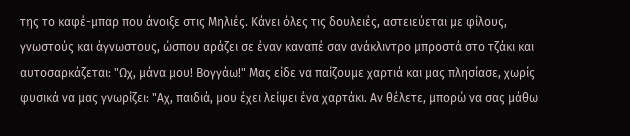της το καφέ-μπαρ που άνοιξε στις Μηλιές. Κάνει όλες τις δουλειές, αστειεύεται με φίλους, γνωστούς και άγνωστους, ώσπου αράζει σε έναν καναπέ σαν ανάκλιντρο μπροστά στο τζάκι και αυτοσαρκάζεται: "Ωχ, μάνα μου! Βογγάω!" Μας είδε να παίζουμε χαρτιά και μας πλησίασε, χωρίς φυσικά να μας γνωρίζει: "Αχ, παιδιά, μου έχει λείψει ένα χαρτάκι. Αν θέλετε, μπορώ να σας μάθω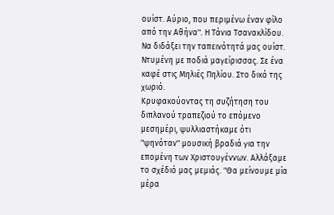ουίστ. Αύριο, που περιμένω έναν φίλο από την Αθήνα". Η Τάνια Τσανακλίδου. Να διδάξει την ταπεινότητά μας ουίστ. Ντυμένη με ποδιά μαγείρισσας. Σε ένα καφέ στις Μηλιές Πηλίου. Στο δικό της χωριό.
Κρυφακούοντας τη συζήτηση του διπλανού τραπεζιού το επόμενο μεσημέρι, ψυλλιαστήκαμε ότι "ψηνόταν" μουσική βραδιά για την επομένη των Χριστουγέννων. Αλλάξαμε το σχέδιό μας μεμιάς. "Θα μείνουμε μία μέρα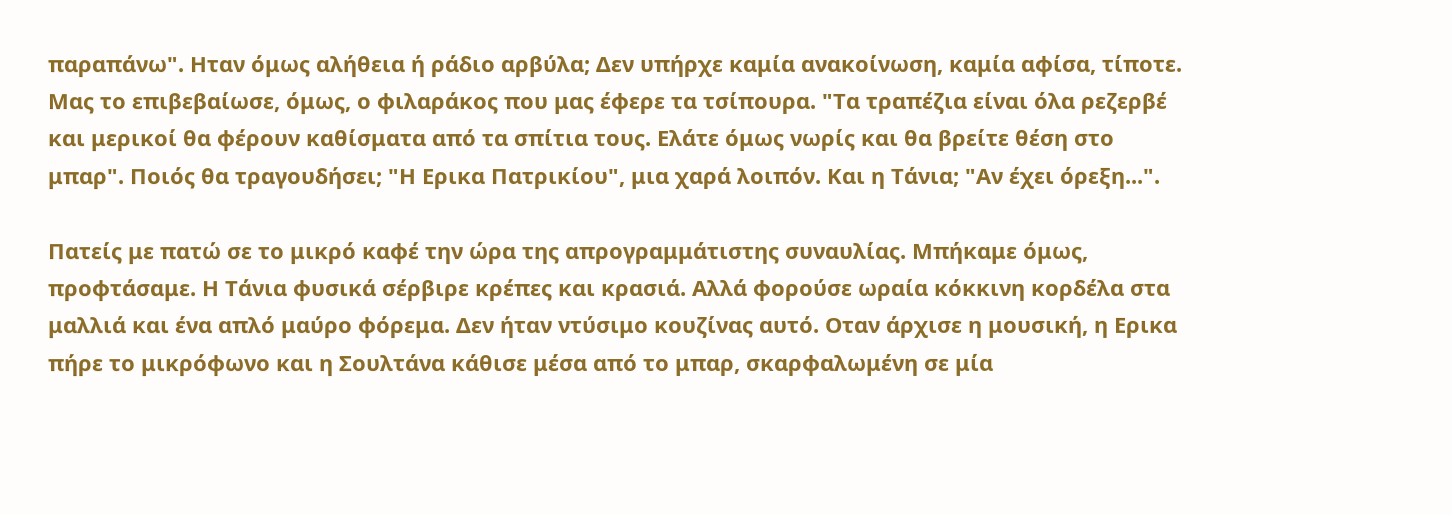παραπάνω". Ηταν όμως αλήθεια ή ράδιο αρβύλα; Δεν υπήρχε καμία ανακοίνωση, καμία αφίσα, τίποτε. Μας το επιβεβαίωσε, όμως, ο φιλαράκος που μας έφερε τα τσίπουρα. "Τα τραπέζια είναι όλα ρεζερβέ και μερικοί θα φέρουν καθίσματα από τα σπίτια τους. Ελάτε όμως νωρίς και θα βρείτε θέση στο μπαρ". Ποιός θα τραγουδήσει; "Η Ερικα Πατρικίου", μια χαρά λοιπόν. Και η Τάνια; "Αν έχει όρεξη...".

Πατείς με πατώ σε το μικρό καφέ την ώρα της απρογραμμάτιστης συναυλίας. Μπήκαμε όμως, προφτάσαμε. Η Τάνια φυσικά σέρβιρε κρέπες και κρασιά. Αλλά φορούσε ωραία κόκκινη κορδέλα στα μαλλιά και ένα απλό μαύρο φόρεμα. Δεν ήταν ντύσιμο κουζίνας αυτό. Οταν άρχισε η μουσική, η Ερικα πήρε το μικρόφωνο και η Σουλτάνα κάθισε μέσα από το μπαρ, σκαρφαλωμένη σε μία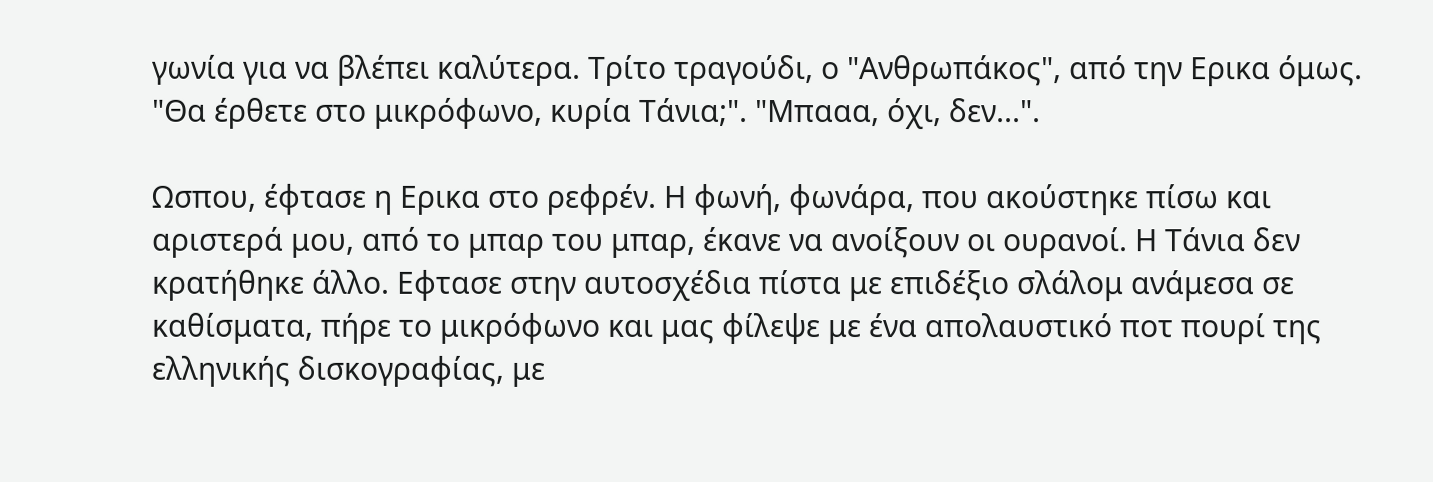γωνία για να βλέπει καλύτερα. Τρίτο τραγούδι, ο "Ανθρωπάκος", από την Ερικα όμως. "Θα έρθετε στο μικρόφωνο, κυρία Τάνια;". "Μπααα, όχι, δεν...".

Ωσπου, έφτασε η Ερικα στο ρεφρέν. Η φωνή, φωνάρα, που ακούστηκε πίσω και αριστερά μου, από το μπαρ του μπαρ, έκανε να ανοίξουν οι ουρανοί. Η Τάνια δεν κρατήθηκε άλλο. Εφτασε στην αυτοσχέδια πίστα με επιδέξιο σλάλομ ανάμεσα σε καθίσματα, πήρε το μικρόφωνο και μας φίλεψε με ένα απολαυστικό ποτ πουρί της ελληνικής δισκογραφίας, με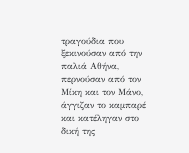τραγούδια που ξεκινούσαν από την παλιά Αθήνα, περνούσαν από τον Μίκη και τον Μάνο, άγγιζαν το καμπαρέ και κατέληγαν στο δική της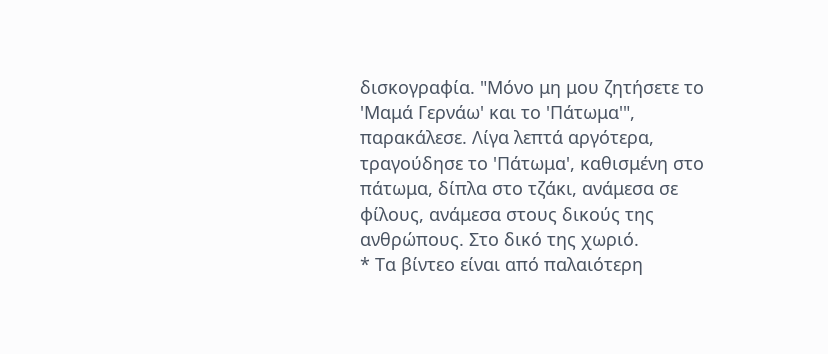δισκογραφία. "Μόνο μη μου ζητήσετε το 'Μαμά Γερνάω' και το 'Πάτωμα'", παρακάλεσε. Λίγα λεπτά αργότερα, τραγούδησε το 'Πάτωμα', καθισμένη στο πάτωμα, δίπλα στο τζάκι, ανάμεσα σε φίλους, ανάμεσα στους δικούς της ανθρώπους. Στο δικό της χωριό.
* Τα βίντεο είναι από παλαιότερη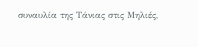συναυλία της Τάνιας στις Μηλιές,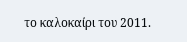το καλοκαίρι του 2011.